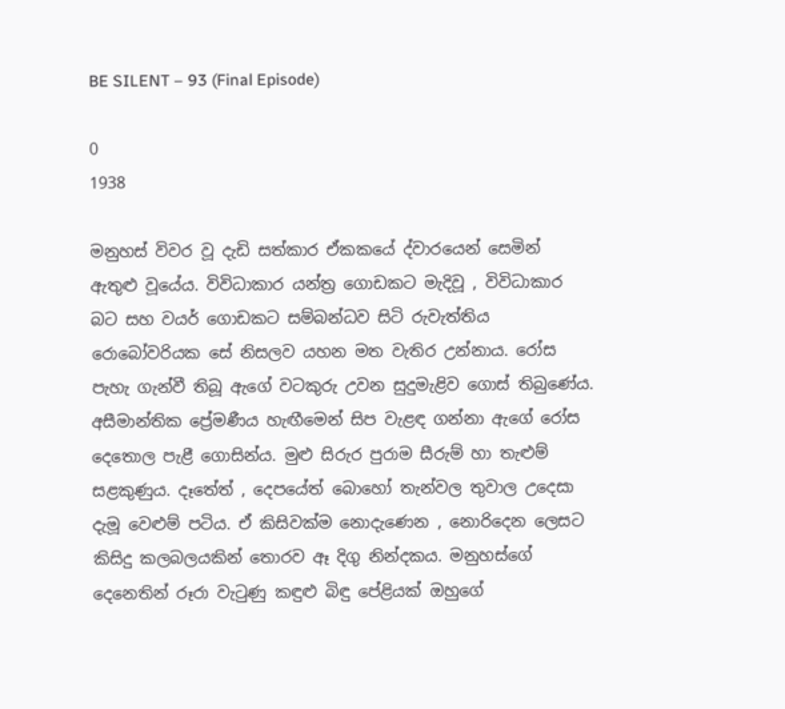BE SILENT – 93 (Final Episode)

0
1938

මනුහස් විවර වූ දැඩි සත්කාර ඒකකයේ ද්වාරයෙන් සෙමින් ඇතුළු වූයේය. විවිධාකාර යන්ත්‍ර ගොඩකට මැදිවූ , විවිධාකාර බට සහ වයර් ගොඩකට සම්බන්ධව සිටි රුවැත්තිය රොබෝවරියක සේ නිසලව යහන මත වැතිර උන්නාය. රෝස පැහැ ගැන්වී තිබූ ඇගේ වටකුරු උවන සුදුමැළිව ගොස් තිබුණේය. අසීමාන්තික ප්‍රේමණීය හැඟීමෙන් සිප වැළඳ ගන්නා ඇගේ රෝස දෙතොල පැළී ගොසින්ය. මුළු සිරුර පුරාම සීරුම් හා තැළුම් සළකුණුය. දෑතේත් , දෙපයේත් බොහෝ තැන්වල තුවාල උදෙසා දැමූ වෙළුම් පටිය. ඒ කිසිවක්ම නොදැණෙන , නොරිදෙන ලෙසට කිසිදු කලබලයකින් තොරව ඈ දිගු නින්දකය. මනුහස්ගේ දෙනෙතින් රූරා වැටුණු කඳුළු බිඳු පේළියක් ඔහුගේ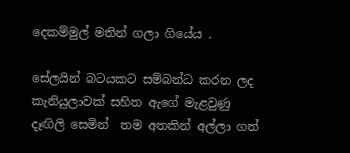දෙකම්මුල් මතින් ගලා ගියේය .

සේලයින් බටයකට සම්බන්ධ කරන ලද කැනියුලාවක් සහිත ඇගේ මැළවුණු දෑඟිලි සෙමින්  තම අතකින් අල්ලා ගත්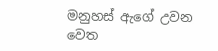මනුහස් ඇගේ උවන වෙත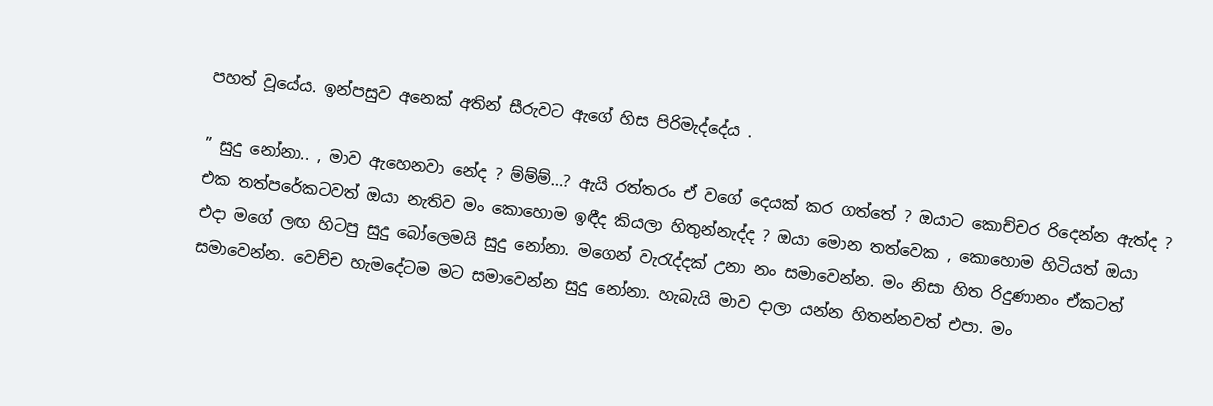පහත් වූයේය. ඉන්පසුව අනෙක් අතින් සීරුවට ඇගේ හිස පිරිමැද්දේය .

” සුදු නෝනා.. , මාව ඇහෙනවා නේද ? ම්ම්ම්…? ඇයි රත්තරං ඒ වගේ දෙයක් කර ගත්තේ ? ඔයාට කොච්චර රිදෙන්න ඇත්ද ? එක තත්පරේකටවත් ඔයා නැතිව මං කොහොම ඉඳීද කියලා හිතුන්නැද්ද ? ඔයා මොන තත්වෙක , කොහොම හිටියත් ඔයා එදා මගේ ලඟ හිටපු සුදු බෝලෙමයි සුදු නෝනා. මගෙන් වැරැද්දක් උනා නං සමාවෙන්න. මං නිසා හිත රිදුණානං ඒකටත් සමාවෙන්න. වෙච්ච හැමදේටම මට සමාවෙන්න සුදු නෝනා. හැබැයි මාව දාලා යන්න හිතන්නවත් එපා. මං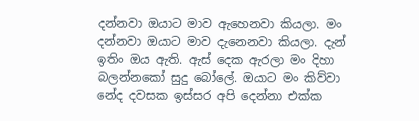දන්නවා ඔයාට මාව ඇහෙනවා කියලා. මං දන්නවා ඔයාට මාව දැනෙනවා කියලා. දැන් ඉතිං ඔය ඇති. ඇස් දෙක ඇරලා මං දිහා බලන්නකෝ සුදු බෝලේ. ඔයාට මං කිව්වා නේද දවසක ඉස්සර අපි දෙන්නා එක්ක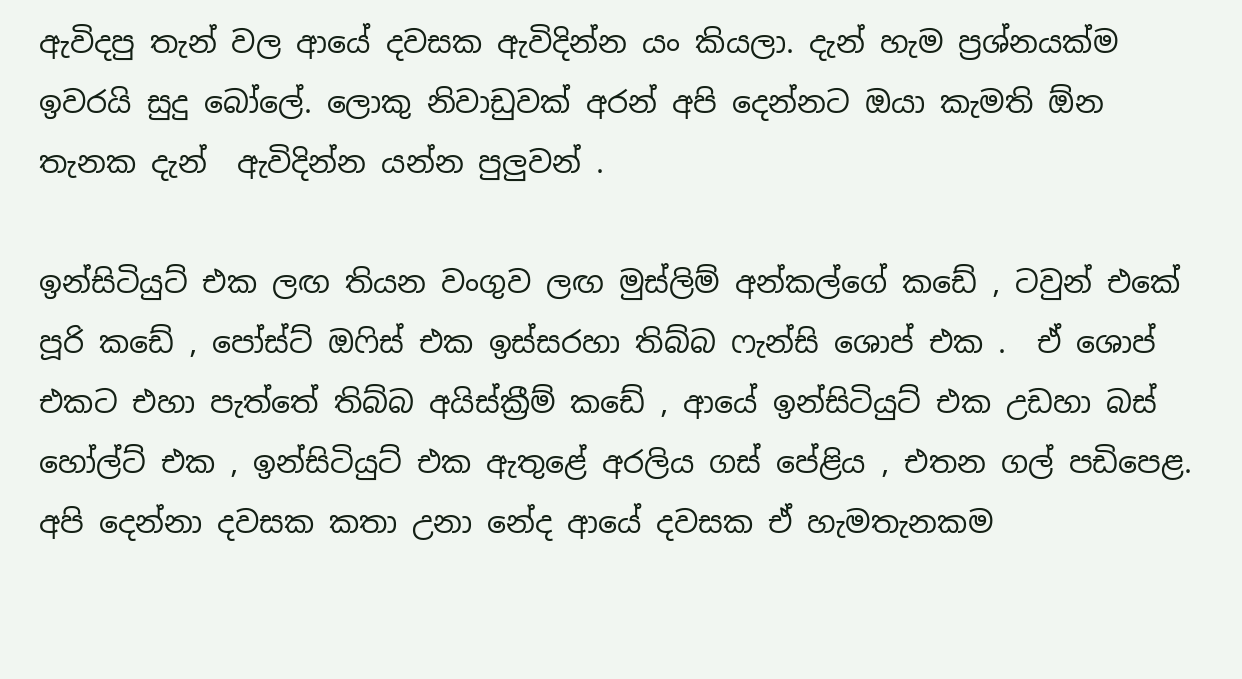ඇවිදපු තැන් වල ආයේ දවසක ඇවිදින්න යං කියලා. දැන් හැම ප්‍රශ්නයක්ම ඉවරයි සුදු බෝලේ. ලොකු නිවාඩුවක් අරන් අපි දෙන්නට ඔයා කැමති ඕන තැනක දැන්  ඇවිදින්න යන්න පුලුවන් .

ඉන්සිටියුට් එක ලඟ තියන වංගුව ලඟ මුස්ලිම් අන්කල්ගේ කඩේ , ටවුන් එකේ පූරි කඩේ , පෝස්ට් ඔෆිස් එක ඉස්සරහා තිබ්බ ෆැන්සි ශොප් එක .  ඒ ශොප් එකට එහා පැත්‍තේ තිබ්බ අයිස්ක්‍රීම් කඩේ , ආයේ ඉන්සිටියුට් එක උඩහා බස් හෝල්ට් එක , ඉන්සිටියුට් එක ඇතුළේ අරලිය ගස් පේළිය , එතන ගල් පඩිපෙළ. අපි දෙන්නා දවසක කතා උනා නේද ආයේ දවසක ඒ හැමතැනකම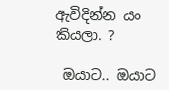ඇවිදින්න යං කියලා. ?

 ඔයාට.. ඔයාට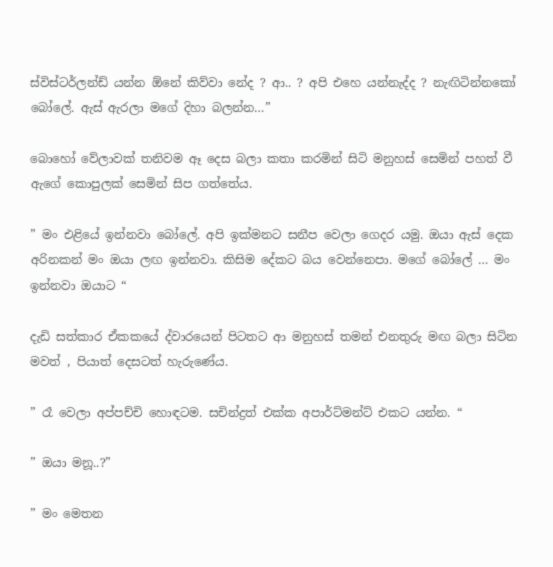ස්විස්ටර්ලන්ඩ් යන්න ඕනේ කිව්වා නේද ? ආ.. ? අපි එහෙ යන්නැද්ද ? නැඟිටින්නකෝ බෝලේ. ඇස් ඇරලා මගේ දිහා බලන්න…”

බොහෝ වේලාවක් තනිවම ඈ දෙස බලා කතා කරමින් සිටි මනුහස් සෙමින් පහත් වී ඇගේ කොපුලක් සෙමින් සිප ගත්තේය.

” මං එළියේ ඉන්නවා බෝලේ. අපි ඉක්මනට සනීප වෙලා ගෙදර යමු. ඔයා ඇස් දෙක අරිනකන් මං ඔයා ලඟ ඉන්නවා. කිසිම දේකට බය වෙන්නෙපා. මගේ බෝලේ … මං ඉන්නවා ඔයාට “

දැඩි සත්කාර ඒකකයේ ද්වාරයෙන් පිටතට ආ මනුහස් තමන් එනතුරු මඟ බලා සිටින මවත් , පියාත් දෙසටත් හැරුණේය.

” රෑ වෙලා අප්පච්චි හොඳටම. සචින්ද්‍රත් එක්ක අපාර්ට්මන්ට් එකට යන්න. “

” ඔයා මනූ..?”

” මං මෙතන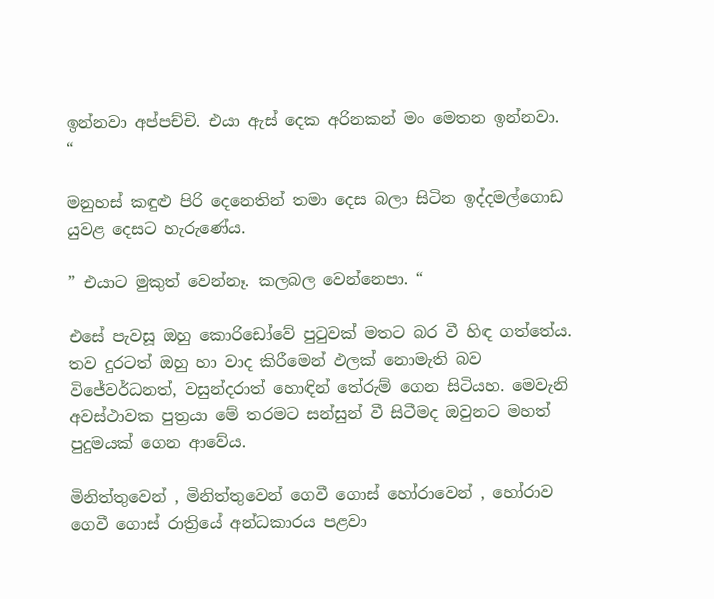ඉන්නවා අප්පච්චි. එයා ඇස් දෙක අරිනකන් මං මෙතන ඉන්නවා. “

මනුහස් කඳුළු පිරි දෙනෙතින් තමා දෙස බලා සිටින ඉද්දමල්ගොඩ යුවළ දෙසට හැරුණේය.

” එයාට මුකුත් වෙන්නෑ. කලබල වෙන්නෙපා. “

එසේ පැවසූ ඔහු කොරිඩෝවේ පුටුවක් මතට බර වී හිඳ ගත්තේය. තව දුරටත් ඔහු හා වාද කිරීමෙන් ඵලක් නොමැති බව විජේවර්ධනත්, වසුන්දරාත් හොඳින් තේරුම් ගෙන සිටියහ. මෙවැනි අවස්ථාවක පුත්‍රයා මේ තරමට සන්සුන් වී සිටීමද ඔවුනට මහත් පුදුමයක් ගෙන ආවේය.

මිනිත්තුවෙන් , මිනිත්තුවෙන් ගෙවී ගොස් හෝරාවෙන් , හෝරාව ගෙවී ගොස් රාත්‍රියේ අන්ධකාරය පළවා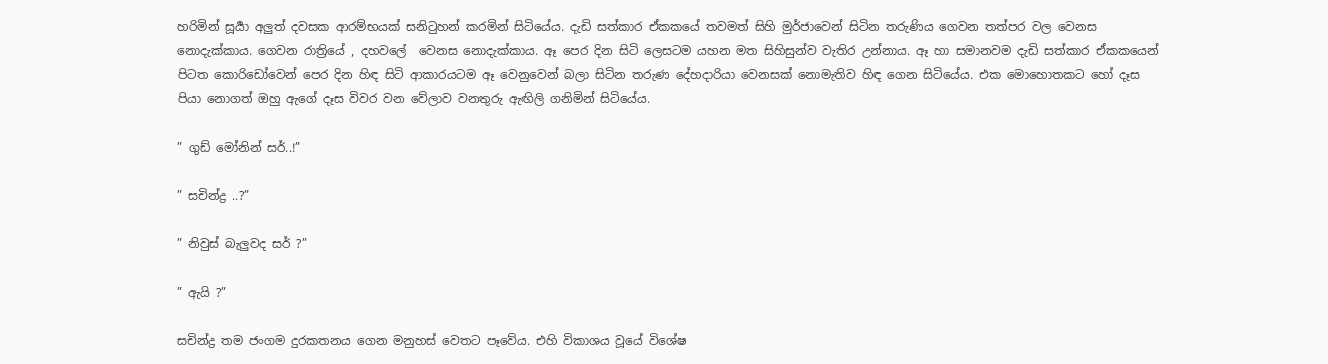හරිමින් සූර්‍යා අලුත් දවසක ආරම්භයක් සනිටුහන් කරමින් සිටියේය. දැඩි සත්කාර ඒකකයේ තවමත් සිහි මුර්ජාවෙන් සිටින තරුණිය ගෙවන තත්පර වල වෙනස නොදැක්කාය. ගෙවන රාත්‍රියේ , දහවලේ  වෙනස නොදැක්කාය. ඈ පෙර දින සිටි ලෙසටම යහන මත සිහිසුන්ව වැතිර උන්නාය. ඈ හා සමානවම දැඩි සත්කාර ඒකකයෙන් පිටත කොරිඩෝවෙන් පෙර දින හිඳ සිටි ආකාරයටම ඈ වෙනුවෙන් බලා සිටින තරුණ දේහදාරියා වෙනසක් නොමැතිව හිඳ ගෙන සිටියේය. එක මොහොතකට හෝ දෑස පියා නොගත් ඔහු ඇගේ දෑස විවර වන වේලාව වනතුරු ඇඟිලි ගනිමින් සිටියේය.

” ගුඩ් මෝනින් සර්..!”

” සචින්ද්‍ර ..?”

” නිවුස් බැලුවද සර් ?”

” ඇයි ?”

සචින්ද්‍ර තම ජංගම දුරකතනය ගෙන මනුහස් වෙතට පෑවේය. එහි විකාශය වූයේ විශේෂ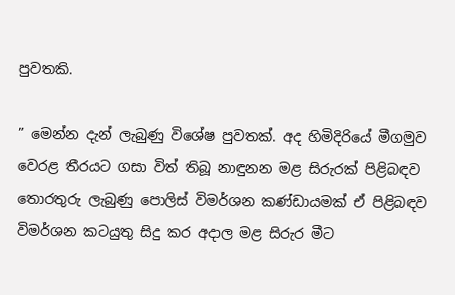පුවතකි.

” මෙන්න දැන් ලැබුණු විශේෂ පුවතක්. අද හිමිදිරියේ මීගමුව වෙරළ තීරයට ගසා විත් තිබූ නාඳුනන මළ සිරුරක් පිළිබඳව තොරතුරු ලැබුණු පොලිස් විමර්ශන කණ්ඩායමක් ඒ පිළිබඳව විමර්ශන කටයුතු සිදු කර අදාල මළ සිරුර මීට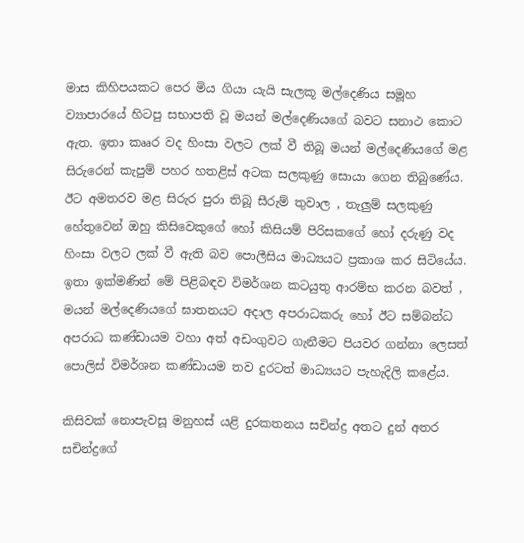මාස කිහිපයකට පෙර මිය ගියා යැයි සැලකූ මල්දෙණිය සමූහ ව්‍යාපාරයේ හිටපු සභාපති වූ මයන් මල්දෙණියගේ බවට සනාථ කොට ඇත. ඉතා කෲර වද හිංසා වලට ලක් වී තිබූ මයන් මල්දෙණියගේ මළ සිරුරෙන් කැපුම් පහර හතළිස් අටක සලකුණු සොයා ගෙන තිබුණේය. ඊට අමතරව මළ සිරුර පුරා තිබූ සීරුම් තුවාල , තැලුම් සලකුණු හේතුවෙන් ඔහු කිසිවෙකුගේ හෝ කිසියම් පිරිසකගේ හෝ දරුණු වද හිංසා වලට ලක් වී ඇති බව පොලීසිය මාධ්‍යයට ප්‍රකාශ කර සිටියේය. ඉතා ඉක්මණින් මේ පිළිබඳව විමර්ශන කටයුතු ආරම්භ කරන බවත් , මයන් මල්දෙණියගේ ඝාතනයට අදාල අපරාධකරු හෝ ඊට සම්බන්ධ අපරාධ කණ්ඩායම වහා අත් අඩංගුවට ගැනීමට පියවර ගන්නා ලෙසත් පොලිස් විමර්ශන කණ්ඩායම තව දුරටත් මාධ්‍යයට පැහැදිලි කළේය.

කිසිවක් නොපැවසූ මනුහස් යළි දුරකතනය සචින්ද්‍ර අතට දුන් අතර සචින්ද්‍රගේ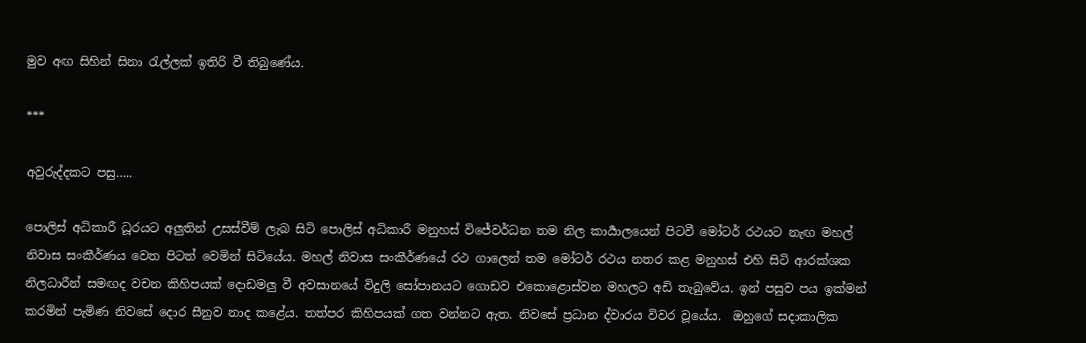මුව අඟ සිහින් සිනා රැල්ලක් ඉතිරි වී තිබුණේය.

***

අවුරුද්දකට පසු…..

පොලිස් අධිකාරී ධූරයට අලුතින් උසස්වීම් ලැබ සිටි පොලිස් අධිකාරී මනුහස් විජේවර්ධන තම නිල කාර්‍යාලයෙන් පිටවී මෝටර් රථයට නැඟ මහල් නිවාස සංකීර්ණය වෙත පිටත් වෙමින් සිටියේය. මහල් නිවාස සංකීර්ණයේ රථ ගාලෙන් තම මෝටර් රථය නතර කළ මනුහස් එහි සිටි ආරක්ශක නිලධාරීන් සමඟද වචන කිහිපයක් දොඩමලු වී අවසානයේ විදුලි සෝපානයට ගොඩව එකොළොස්වන මහලට අඩි තැබුවේය. ඉන් පසුව පය ඉක්මන් කරමින් පැමිණ නිවසේ දොර සීනුව නාද කළේය. තත්පර කිහිපයක් ගත වන්නට ඇත. නිවසේ ප්‍රධාන ද්වාරය විවර වූයේය.  ඔහුගේ සදාකාලික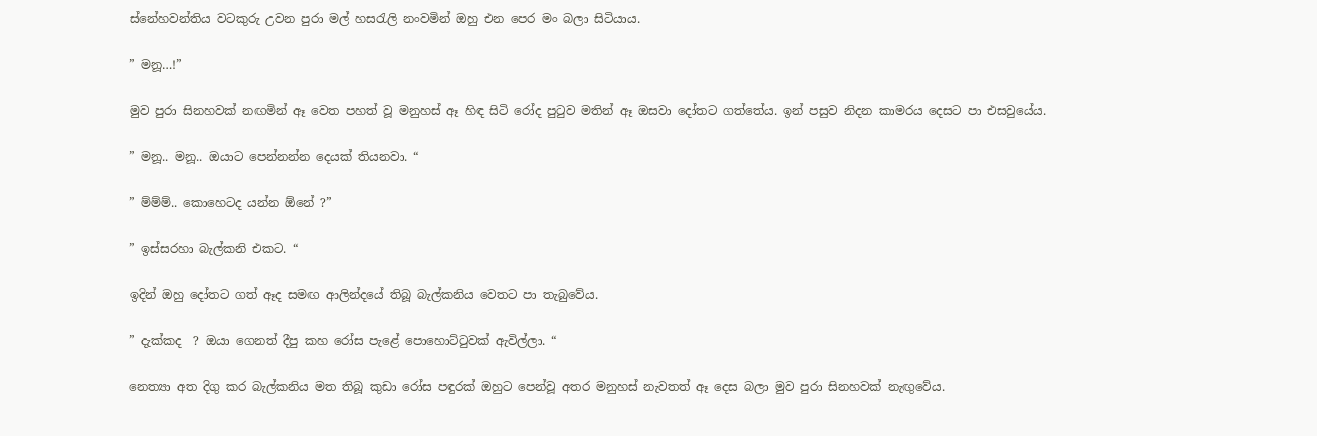ස්නේහවන්තිය වටකුරු උවන පුරා මල් හසරැලි නංවමින් ඔහු එන පෙර මං බලා සිටියාය.

” මනූ…!”

මුව පුරා සිනහවක් නඟමින් ඈ වෙත පහත් වූ මනුහස් ඈ හිඳ සිටි රෝද පුටුව මතින් ඈ ඔසවා දෝතට ගත්තේය. ඉන් පසුව නිදන කාමරය දෙසට පා එසවුයේය.

” මනූ.. මනූ.. ඔයාට පෙන්නන්න දෙයක් තියනවා. “

” ම්ම්ම්.. කොහෙටද යන්න ඕනේ ?”

” ඉස්සරහා බැල්කනි එකට. “

ඉදින් ඔහු දෝතට ගත් ඈද සමඟ ආලින්දයේ තිබූ බැල්කනිය වෙතට පා තැබුවේය.

” දැක්කද  ? ඔයා ගෙනත් දීපු කහ රෝස පැළේ පොහොට්ටුවක් ඇවිල්ලා. “

නෙත්‍යා අත දිගු කර බැල්කනිය මත තිබූ කුඩා රෝස පඳුරක් ඔහුට පෙන්වූ අතර මනුහස් නැවතත් ඈ දෙස බලා මුව පුරා සිනහවක් නැඟුවේය.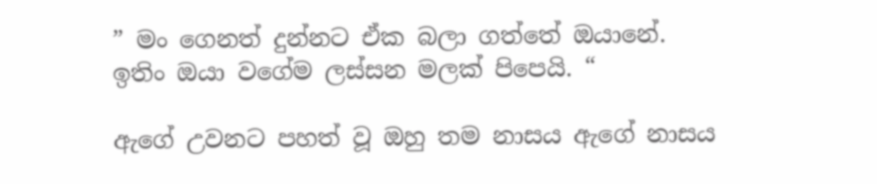” මං ගෙනත් දුන්නට ඒක බලා ගත්තේ ඔයානේ. ඉතිං ඔයා වගේම ලස්සන මලක් පිපෙයි. “

ඇගේ උවනට පහත් වූ ඔහු තම නාසය ඇගේ නාසය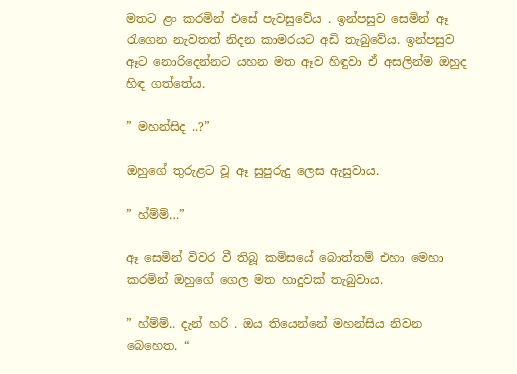මතට ළං කරමින් එසේ පැවසුවේය . ඉන්පසුව සෙමින් ඈ රැගෙන නැවතත් නිදන කාමරයට අඩි තැබුවේය. ඉන්පසුව ඈට නොරිදෙන්නට යහන මත ඈව හිඳුවා ඒ අසලින්ම ඔහුද හිඳ ගත්‍තේය.

” මහන්සිද ..?”

ඔහුගේ තුරුළට වූ ඈ සුපුරුදු ලෙස ඇසුවාය.

” හ්ම්ම්…”

ඈ සෙමින් විවර වී තිබූ කමිසයේ බොත්තම් එහා මෙහා කරමින් ඔහුගේ ගෙල මත හාදුවක් තැබුවාය.

” හ්ම්ම්.. දැන් හරි . ඔය තියෙන්නේ මහන්සිය නිවන බෙහෙත. “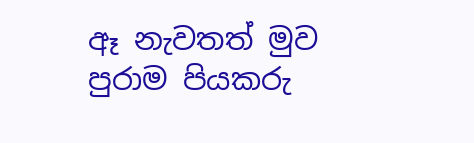ඈ නැවතත් මුව පුරාම පියකරු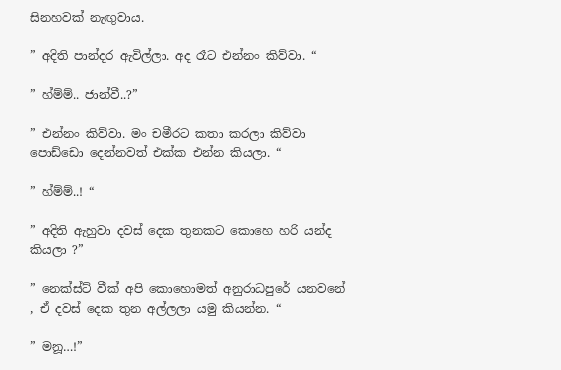සිනහවක් නැඟුවාය.

” අදිති පාන්දර ඇවිල්ලා. අද රෑට එන්නං කිව්වා. “

” හ්ම්ම්.. ජාන්වී..?”

” එන්නං කිව්වා. මං චමීරට කතා කරලා කිව්වා පොඩ්ඩො දෙන්නවත් එක්ක එන්න කියලා. “

” හ්ම්ම්..! “

” අදිති ඇහුවා දවස් දෙක තුනකට කොහෙ හරි යන්ද කියලා ?”

” නෙක්ස්ට් වීක් අපි කොහොමත් අනුරාධපුරේ යනවනේ , ඒ දවස් දෙක තුන අල්ලලා යමු කියන්න. “

” මනූ…!”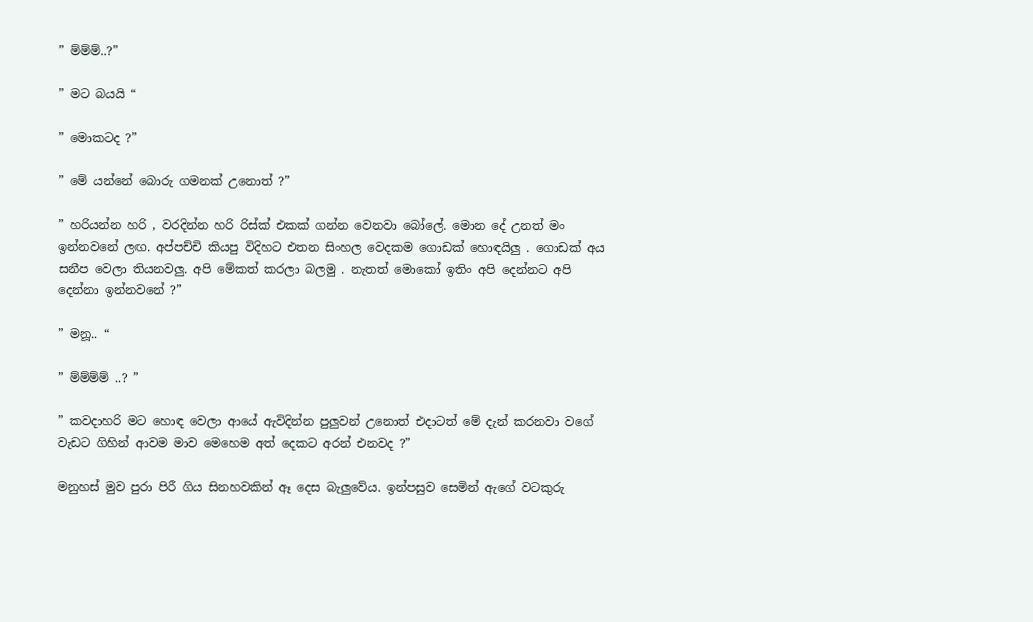” ම්ම්ම්..?”

” මට බයයි “

” මොකටද ?”

” මේ යන්නේ බොරු ගමනක් උනොත් ?”

” හරියන්න හරි , වරදින්න හරි රිස්ක් එකක් ගන්න වෙනවා බෝලේ. මොන දේ උනත් මං ඉන්නවනේ ලඟ. අප්පච්චි කියපු විදිහට එතන සිංහල වෙදකම ගොඩක් හොඳයිලු . ගොඩක් අය සනීප වෙලා තියනවලු. අපි මේකත් කරලා බලමු . නැතත් මොකෝ ඉතිං අපි දෙන්නට අපි දෙන්නා ඉන්නවනේ ?”

” මනූ.. “

” ම්ම්ම්ම් ..? ”

” කවදාහරි මට හොඳ වෙලා ආයේ ඇවිදින්න පුලුවන් උනොත් එදාටත් මේ දැන් කරනවා වගේ වැඩට ගිහින් ආවම මාව මෙහෙම අත් දෙකට අරන් එනවද ?”

මනුහස් මුව පුරා පිරී ගිය සිනහවකින් ඈ දෙස බැලුවේය. ඉන්පසුව සෙමින් ඇගේ වටකුරු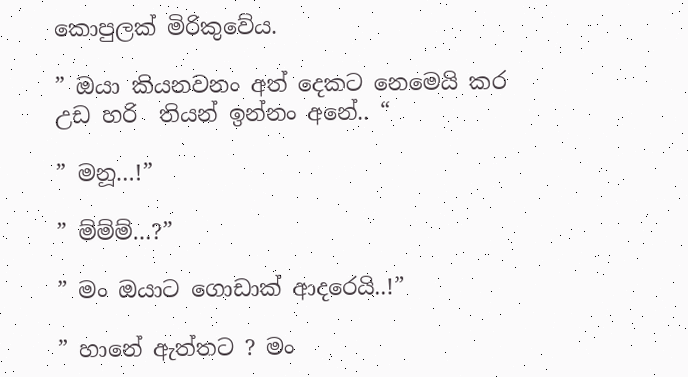කොපුලක් මිරිකුවේය.

” ඔයා කියනවනං අත් දෙකට නෙමෙයි කර උඩ හරි  තියන් ඉන්නං අනේ.. “

” මනූ…!”

” ම්ම්ම්…?”

” මං ඔයාට ගොඩාක් ආදරෙයි..!”

” හානේ ඇත්තට ? මං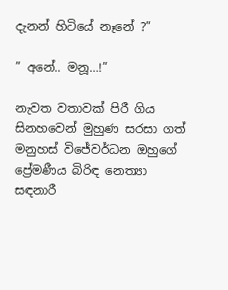දැනන් හිටියේ නෑනේ ?”

” අනේ.. මනූ…!”

නැවත වතාවක් පිරී ගිය සිනහවෙන් මුහුණ සරසා ගත්  මනුහස් විජේවර්ධන ඔහුගේ ප්‍රේමණීය බිරිඳ නෙත්‍යා සඳනාරී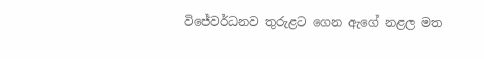විජේවර්ධනව තුරුළට ගෙන ඇගේ නළල මත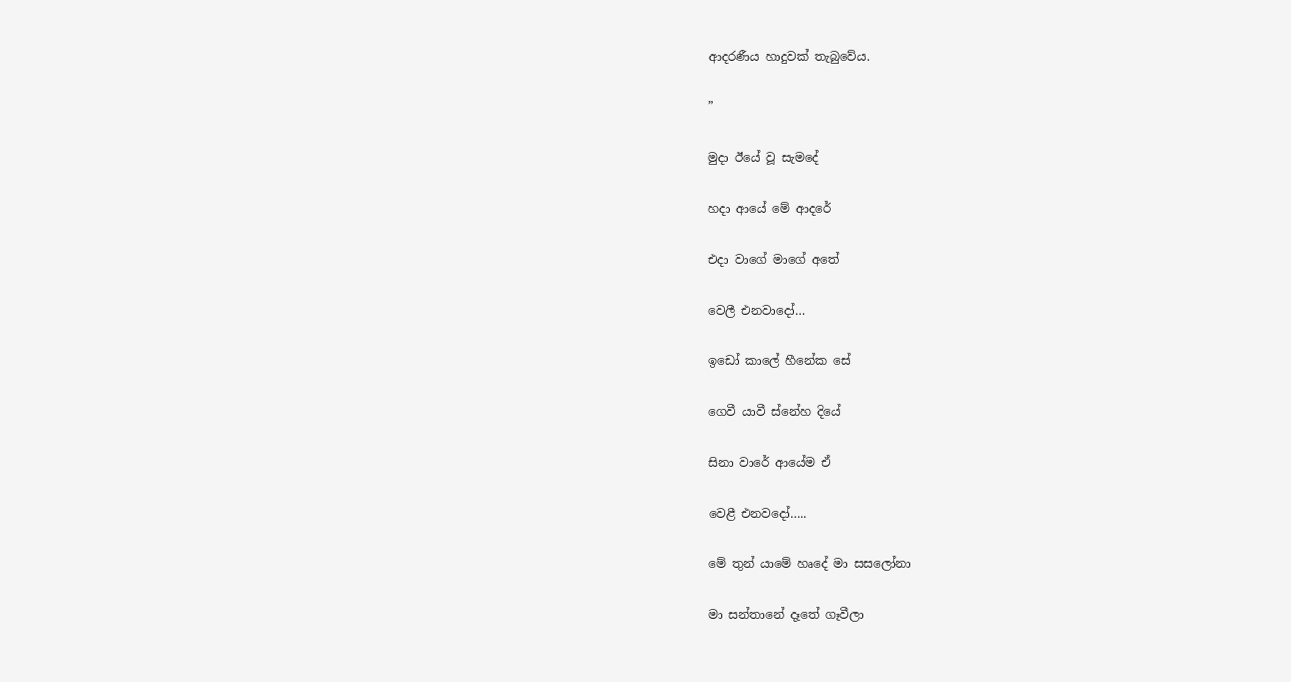ආදරණීය හාදුවක් තැබුවේය.

”

මුදා ඊයේ වූ සැමදේ

හදා ආයේ මේ ආදරේ

එදා වාගේ මාගේ අතේ

වෙලී එනවාදෝ…

ඉඩෝ කාලේ හීනේක සේ

ගෙවී යාවී ස්නේහ දියේ

සිනා වාරේ ආයේම ඒ

වෙළී එනවදෝ…..

මේ තුන් යාමේ හෘදේ මා සසලෝනා

මා සන්තානේ දෑතේ ගෑවීලා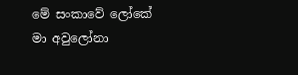මේ සංකාවේ ලෝකේ මා අවුලෝනා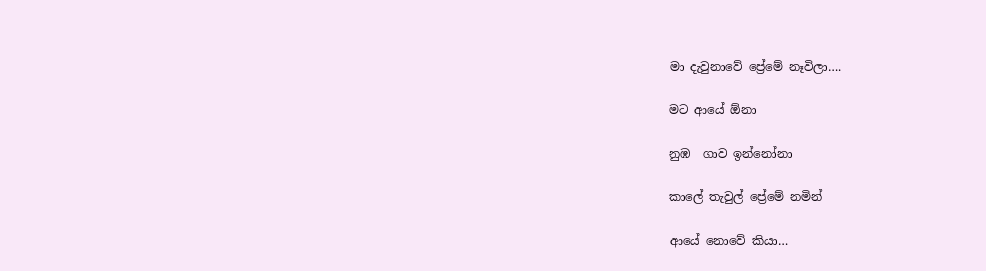මා දැවුනාවේ ප්‍රේමේ නෑවිලා….

මට ආයේ ඕනා

නුඹ  ගාව ඉන්නෝනා

කාලේ තැවුල් ප්‍රේමේ නමින්

ආයේ නොවේ කියා…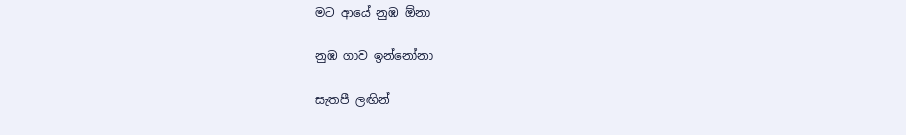මට ආයේ නුඹ ඕනා

නුඹ ගාව ඉන්නෝනා

සැතපී ලඟින්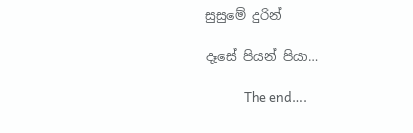සුසුමේ දුරින්

දෑසේ පියන් පියා…

             The end….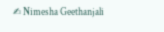✍ Nimesha Geethanjali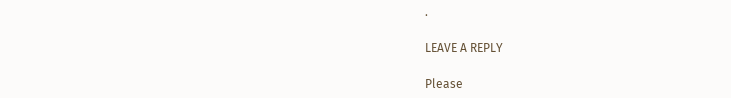.

LEAVE A REPLY

Please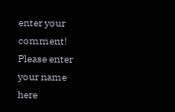enter your comment!
Please enter your name here